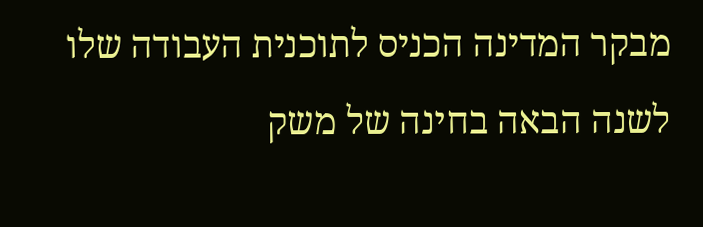מבקר המדינה הכניס לתוכנית העבודה שלו לשנה הבאה בחינה של משק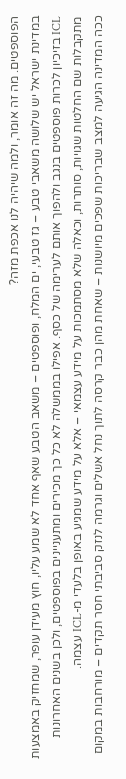הפוספטים. מה זה אומר, ולמה שיהיה לנו אכפת מזה?
במדינת ישראל יש שלושה משאבי טבע – גז טבעי, ים המלח, ופוספטים – משאב הטבע שאף אחד לא שמע עליו, חוץ מעידן עופר, שמחזיק באמצעות ICL בזיכיון לכרות פוספטים בנגב ולהפוך אותם לערימה של כסף. אפילו בממשלה לא כל כך מכירים ומתעניינים בפוספטים, ולכן בשנים האחרונות מתקבלות שם החלטות שגויות, סותרות, וכאלה שלא מסתמכות על מידע עצמאי – אלא על מידע שמגיע באופן בלעדי מ-ICL עצמה.
ככה המדינה הגיעה למצב שבריכות שפכים מיושנות – שאחת מהן כבר קרסה לתוך נחל אשלים וגרמה לנזק סביבתי חסר תקדים – מורחבות במקום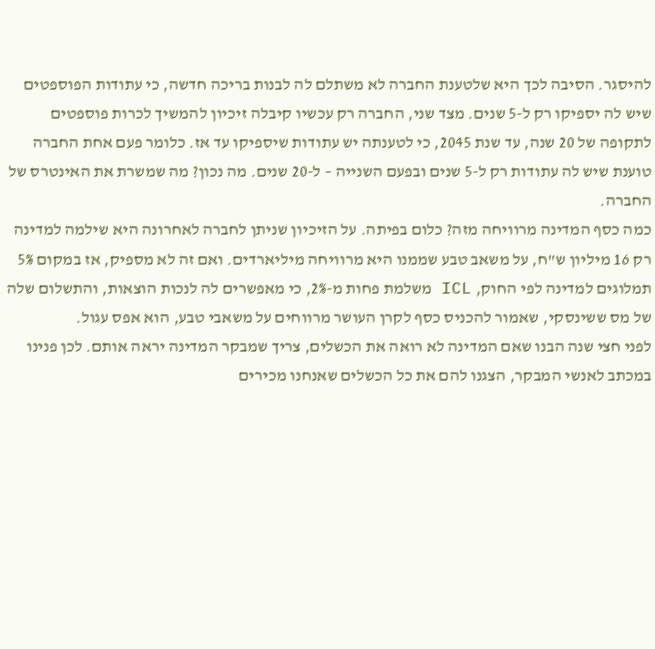להיסגר. הסיבה לכך היא שלטענת החברה לא משתלם לה לבנות בריכה חדשה, כי עתודות הפוספטים שיש לה יספיקו רק ל-5 שנים. מצד שני, החברה רק עכשיו קיבלה זיכיון להמשיך לכרות פוספטים לתקופה של 20 שנה, עד שנת 2045, כי לטענתה יש עתודות שיספיקו עד אז. כלומר פעם אחת החברה טוענת שיש לה עתודות רק ל-5 שנים ובפעם השנייה – ל-20 שנים. מה נכון? מה שמשרת את האינטרס של החברה.
כמה כסף המדינה מרוויחה מזה? כלום בפיתה. על הזיכיון שניתן לחברה לאחרונה היא שילמה למדינה רק 16 מיליון ש"ח, על משאב טבע שממנו היא מרוויחה מיליארדים. ואם זה לא מספיק, אז במקום 5% תמלוגים למדינה לפי החוק, ICL משלמת פחות מ-2%, כי מאפשרים לה לנכות הוצאות, והתשלום שלה של מס ששינסקי, שאמור להכניס כסף לקרן העושר מרווחים על משאבי טבע, הוא אפס עגול.
לפני חצי שנה הבנו שאם המדינה לא רואה את הכשלים, צריך שמבקר המדינה יראה אותם. לכן פנינו במכתב לאנשי המבקר, הצגנו להם את כל הכשלים שאנחנו מכירים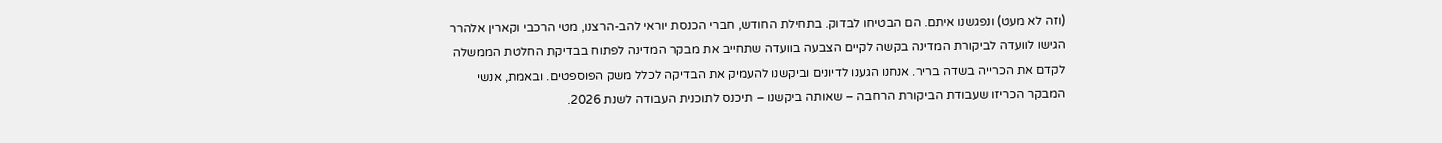(וזה לא מעט) ונפגשנו איתם. הם הבטיחו לבדוק. בתחילת החודש, חברי הכנסת יוראי להב-הרצנו, מטי הרכבי וקארין אלהרר הגישו לוועדה לביקורת המדינה בקשה לקיים הצבעה בוועדה שתחייב את מבקר המדינה לפתוח בבדיקת החלטת הממשלה לקדם את הכרייה בשדה בריר. אנחנו הגענו לדיונים וביקשנו להעמיק את הבדיקה לכלל משק הפוספטים. ובאמת, אנשי המבקר הכריזו שעבודת הביקורת הרחבה – שאותה ביקשנו – תיכנס לתוכנית העבודה לשנת 2026.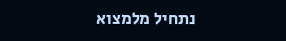נתחיל מלמצוא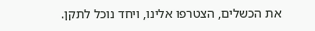את הכשלים, הצטרפו אלינו, ויחד נוכל לתקן.